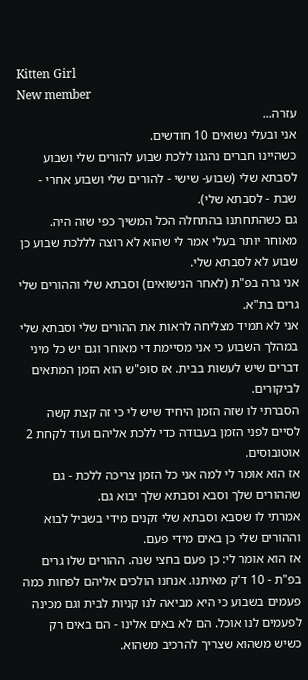Kitten Girl
New member
עזרה...
אני ובעלי נשואים 10 חודשים.
כשהיינו חברים נהגנו ללכת שבוע להורים שלי ושבוע לסבתא שלי (שבוע- שישי - להורים שלי ושבוע אחרי - שבת - לסבתא שלי).
גם כשהתחתנו בהתחלה הכל המשיך כפי שזה היה.
מאוחר יותר בעלי אמר לי שהוא לא רוצה לללכת שבוע כן שבוע לא לסבתא שלי.
אני גרה בפ"ת (לאחר הנישואים) וסבתא שלי וההורים שלי גרים בת"א.
אני לא תמיד מצליחה לראות את ההורים שלי וסבתא שלי במהלך השבוע כי אני מסיימת די מאוחר וגם יש כל מיני דברים שיש לעשות בבית. אז סופ"ש הוא הזמן המתאים לביקורים.
הסברתי לו שזה הזמן היחיד שיש לי כי זה קצת קשה לסיים לפני הזמן בעבודה כדי ללכת אליהם ועוד לקחת 2 אוטובוסים.
אז הוא אומר לי למה אני כל הזמן צריכה ללכת - גם שההורים שלך וסבא וסבתא שלך יבוא גם.
אמרתי לו שסבא וסבתא שלי זקנים מידי בשביל לבוא וההורים שלי כן באים מידי פעם.
אז הוא אומר לי: כן פעם בחצי שנה. ההורים שלו גרים בפ"ת - 10 ד'ק מאיתנו. אנחנו הולכים אליהם לפחות כמה פעמים בשבוע כי היא מביאה לנו קניות לבית וגם מכינה לפעמים לנו אוכל. הם לא באים אלינו - הם באים רק כשיש משהוא שצריך להרכיב משהוא.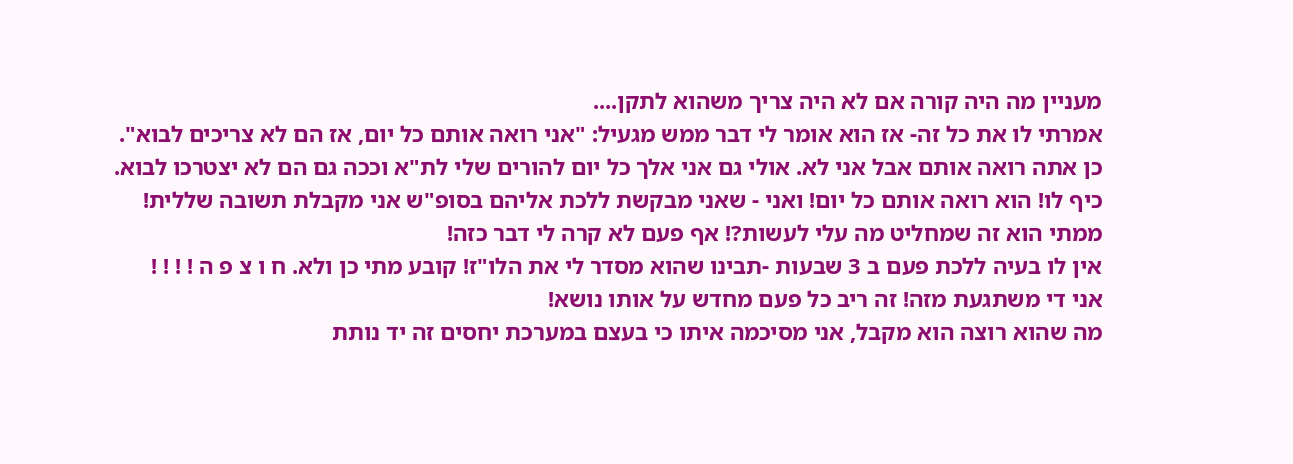מעניין מה היה קורה אם לא היה צריך משהוא לתקן....
אמרתי לו את כל זה- אז הוא אומר לי דבר ממש מגעיל: "אני רואה אותם כל יום, אז הם לא צריכים לבוא".
כן אתה רואה אותם אבל אני לא. אולי גם אני אלך כל יום להורים שלי לת"א וככה גם הם לא יצטרכו לבוא.
כיף לו! הוא רואה אותם כל יום! ואני - שאני מבקשת ללכת אליהם בסופ"ש אני מקבלת תשובה שללית!
ממתי הוא זה שמחליט מה עלי לעשות?! אף פעם לא קרה לי דבר כזה!
אין לו בעיה ללכת פעם ב 3 שבעות -תבינו שהוא מסדר לי את הלו"ז! קובע מתי כן ולא. ח ו צ פ ה ! ! ! !
אני די משתגעת מזה! זה ריב כל פעם מחדש על אותו נושא!
מה שהוא רוצה הוא מקבל, אני מסיכמה איתו כי בעצם במערכת יחסים זה יד נותת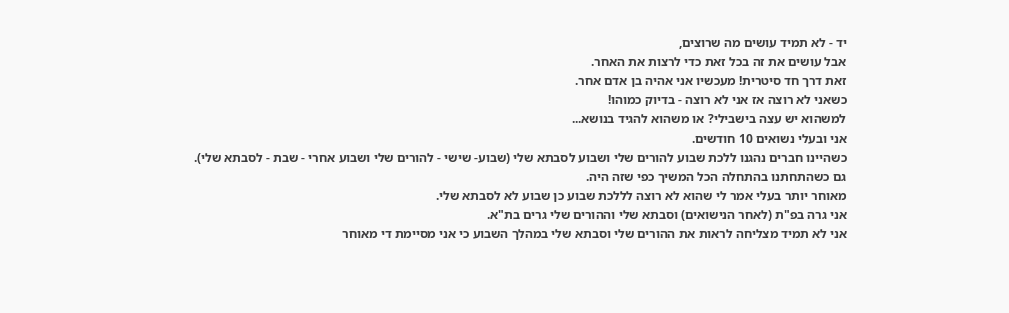יד - לא תמיד עושים מה שרוצים,
אבל עושים את זה בכל זאת כדי לרצות את האחר.
זאת דרך חד סיטרית! מעכשיו אני אהיה בן אדם אחר.
כשאני לא רוצה אז אני לא רוצה - בדיוק כמוהו!
למשהוא יש עצה בישבילי? או משהוא להגיד בנושא...
אני ובעלי נשואים 10 חודשים.
כשהיינו חברים נהגנו ללכת שבוע להורים שלי ושבוע לסבתא שלי (שבוע- שישי - להורים שלי ושבוע אחרי - שבת - לסבתא שלי).
גם כשהתחתנו בהתחלה הכל המשיך כפי שזה היה.
מאוחר יותר בעלי אמר לי שהוא לא רוצה לללכת שבוע כן שבוע לא לסבתא שלי.
אני גרה בפ"ת (לאחר הנישואים) וסבתא שלי וההורים שלי גרים בת"א.
אני לא תמיד מצליחה לראות את ההורים שלי וסבתא שלי במהלך השבוע כי אני מסיימת די מאוחר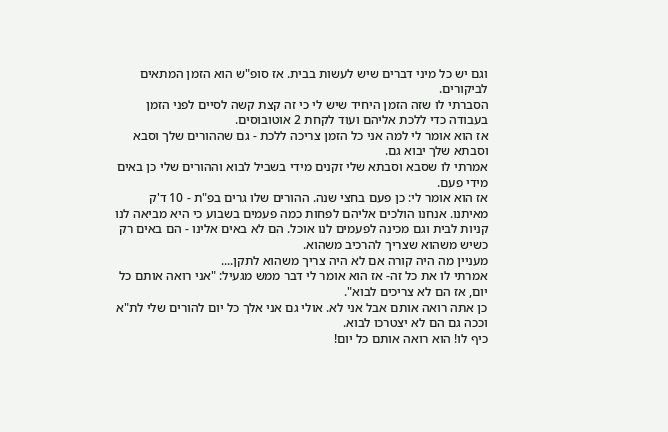וגם יש כל מיני דברים שיש לעשות בבית. אז סופ"ש הוא הזמן המתאים לביקורים.
הסברתי לו שזה הזמן היחיד שיש לי כי זה קצת קשה לסיים לפני הזמן בעבודה כדי ללכת אליהם ועוד לקחת 2 אוטובוסים.
אז הוא אומר לי למה אני כל הזמן צריכה ללכת - גם שההורים שלך וסבא וסבתא שלך יבוא גם.
אמרתי לו שסבא וסבתא שלי זקנים מידי בשביל לבוא וההורים שלי כן באים מידי פעם.
אז הוא אומר לי: כן פעם בחצי שנה. ההורים שלו גרים בפ"ת - 10 ד'ק מאיתנו. אנחנו הולכים אליהם לפחות כמה פעמים בשבוע כי היא מביאה לנו קניות לבית וגם מכינה לפעמים לנו אוכל. הם לא באים אלינו - הם באים רק כשיש משהוא שצריך להרכיב משהוא.
מעניין מה היה קורה אם לא היה צריך משהוא לתקן....
אמרתי לו את כל זה- אז הוא אומר לי דבר ממש מגעיל: "אני רואה אותם כל יום, אז הם לא צריכים לבוא".
כן אתה רואה אותם אבל אני לא. אולי גם אני אלך כל יום להורים שלי לת"א וככה גם הם לא יצטרכו לבוא.
כיף לו! הוא רואה אותם כל יום!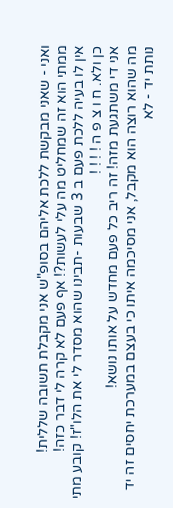ואני - שאני מבקשת ללכת אליהם בסופ"ש אני מקבלת תשובה שללית!
ממתי הוא זה שמחליט מה עלי לעשות?! אף פעם לא קרה לי דבר כזה!
אין לו בעיה ללכת פעם ב 3 שבעות -תבינו שהוא מסדר לי את הלו"ז! קובע מתי כן ולא. ח ו צ פ ה ! ! ! !
אני די משתגעת מזה! זה ריב כל פעם מחדש על אותו נושא!
מה שהוא רוצה הוא מקבל, אני מסיכמה איתו כי בעצם במערכת יחסים זה יד נותת יד - לא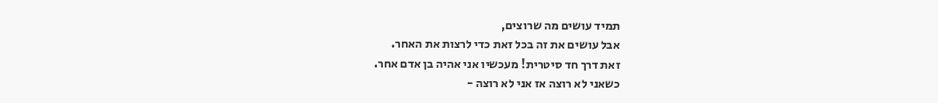תמיד עושים מה שרוצים,
אבל עושים את זה בכל זאת כדי לרצות את האחר.
זאת דרך חד סיטרית! מעכשיו אני אהיה בן אדם אחר.
כשאני לא רוצה אז אני לא רוצה -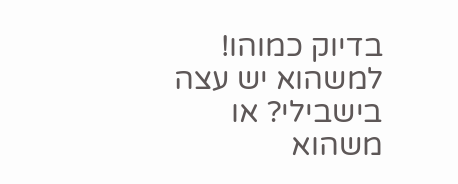בדיוק כמוהו!
למשהוא יש עצה בישבילי? או משהוא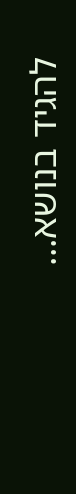להגיד בנושא...